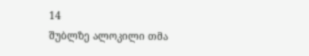14
შუბლზე ალოკილი თმა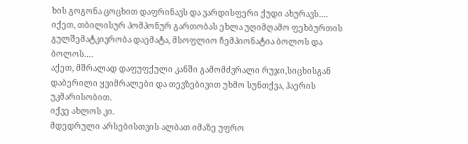ხის გოგონა ცოცხით დაფრინავს და ვარდისფერი ქუდი ახურავს….
იქეთ, თბილისურ პომპონურ გართობას ეხლა უღიმღამო ფეხბურთის გულშემატკივრობა დაემატა, მსოფლიო ჩემპიონატია ბოლოს და ბოლოს….
აქეთ, მშრალად დაფუფქული კანში გამომძვრალი რუჯი,სიცხისგან დაბერილი ყვიმრალები და თევზებივით უხმო სუნთქვა, ჰაერის უკმარისობით.
იქვე ახლოს კი.
მდედრული არსებისთვის ალბათ იმაზე უფრო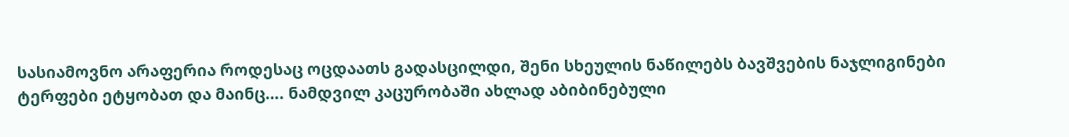სასიამოვნო არაფერია როდესაც ოცდაათს გადასცილდი, შენი სხეულის ნაწილებს ბავშვების ნაჯლიგინები ტერფები ეტყობათ და მაინც…. ნამდვილ კაცურობაში ახლად აბიბინებული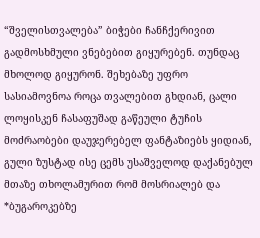“შველისთვალება” ბიჭები ჩანჩქერივით გადმოსხმული ვნებებით გიყურებენ. თუნდაც მხოლოდ გიყურონ. შეხებაზე უფრო სასიამოვნოა როცა თვალებით გხდიან, ცალი ლოყისკენ ჩასაფუშად გაწეული ტუჩის მოძრაობები დაუჯერებელ ფანტაზიებს ყიდიან, გული ზუსტად ისე ცემს უსაშველოდ დაქანებულ მთაზე თხოლამურით რომ მოსრიალებ და *ბუგაროკებზე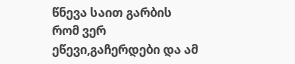წნევა საით გარბის რომ ვერ ეწევი,გაჩერდები და ამ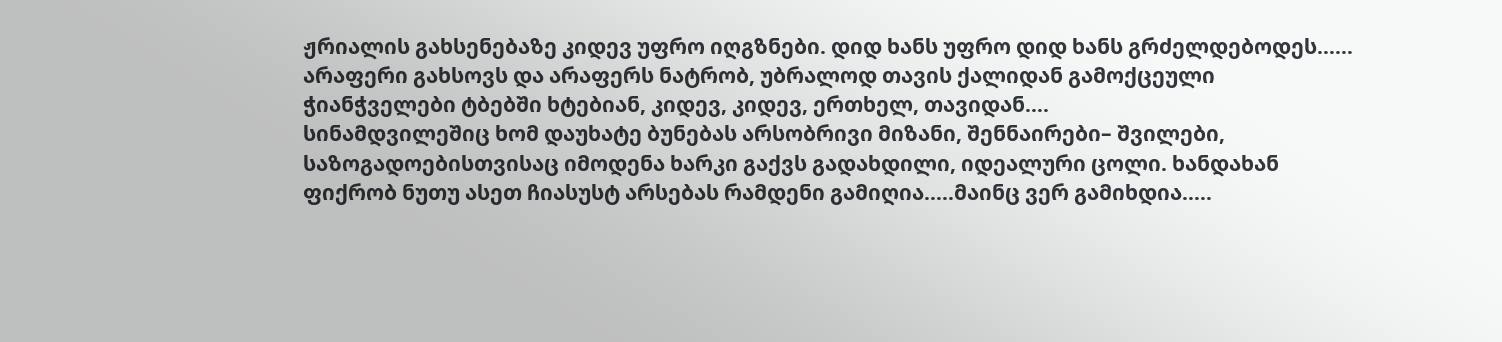ჟრიალის გახსენებაზე კიდევ უფრო იღგზნები. დიდ ხანს უფრო დიდ ხანს გრძელდებოდეს…… არაფერი გახსოვს და არაფერს ნატრობ, უბრალოდ თავის ქალიდან გამოქცეული ჭიანჭველები ტბებში ხტებიან, კიდევ, კიდევ, ერთხელ, თავიდან….
სინამდვილეშიც ხომ დაუხატე ბუნებას არსობრივი მიზანი, შენნაირები– შვილები, საზოგადოებისთვისაც იმოდენა ხარკი გაქვს გადახდილი, იდეალური ცოლი. ხანდახან ფიქრობ ნუთუ ასეთ ჩიასუსტ არსებას რამდენი გამიღია…..მაინც ვერ გამიხდია…..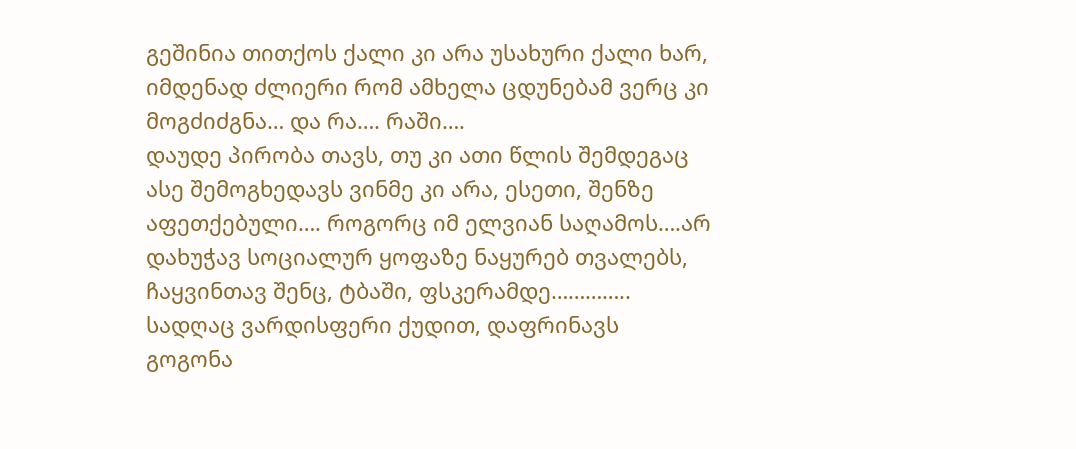გეშინია თითქოს ქალი კი არა უსახური ქალი ხარ, იმდენად ძლიერი რომ ამხელა ცდუნებამ ვერც კი მოგძიძგნა… და რა…. რაში….
დაუდე პირობა თავს, თუ კი ათი წლის შემდეგაც ასე შემოგხედავს ვინმე კი არა, ესეთი, შენზე აფეთქებული…. როგორც იმ ელვიან საღამოს….არ დახუჭავ სოციალურ ყოფაზე ნაყურებ თვალებს, ჩაყვინთავ შენც, ტბაში, ფსკერამდე…………..
სადღაც ვარდისფერი ქუდით, დაფრინავს გოგონა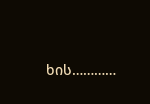ხის…………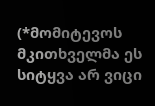(*მომიტევოს მკითხველმა ეს სიტყვა არ ვიცი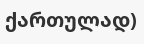ქართულად)